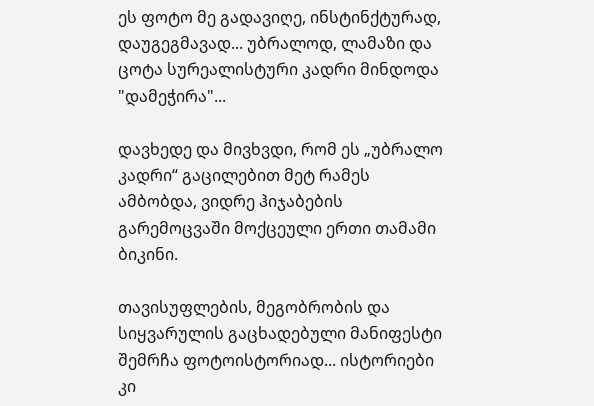ეს ფოტო მე გადავიღე, ინსტინქტურად, დაუგეგმავად... უბრალოდ, ლამაზი და ცოტა სურეალისტური კადრი მინდოდა "დამეჭირა"...

დავხედე და მივხვდი, რომ ეს „უბრალო კადრი“ გაცილებით მეტ რამეს ამბობდა, ვიდრე ჰიჯაბების გარემოცვაში მოქცეული ერთი თამამი ბიკინი.

თავისუფლების, მეგობრობის და სიყვარულის გაცხადებული მანიფესტი შემრჩა ფოტოისტორიად... ისტორიები კი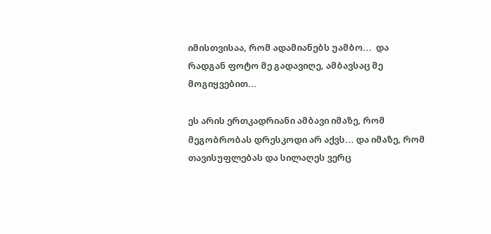იმისთვისაა, რომ ადამიანებს უამბო...  და რადგან ფოტო მე გადავიღე, ამბავსაც მე მოგიყვებით...

ეს არის ერთკადრიანი ამბავი იმაზე, რომ მეგობრობას დრესკოდი არ აქვს... და იმაზე, რომ თავისუფლებას და სილაღეს ვერც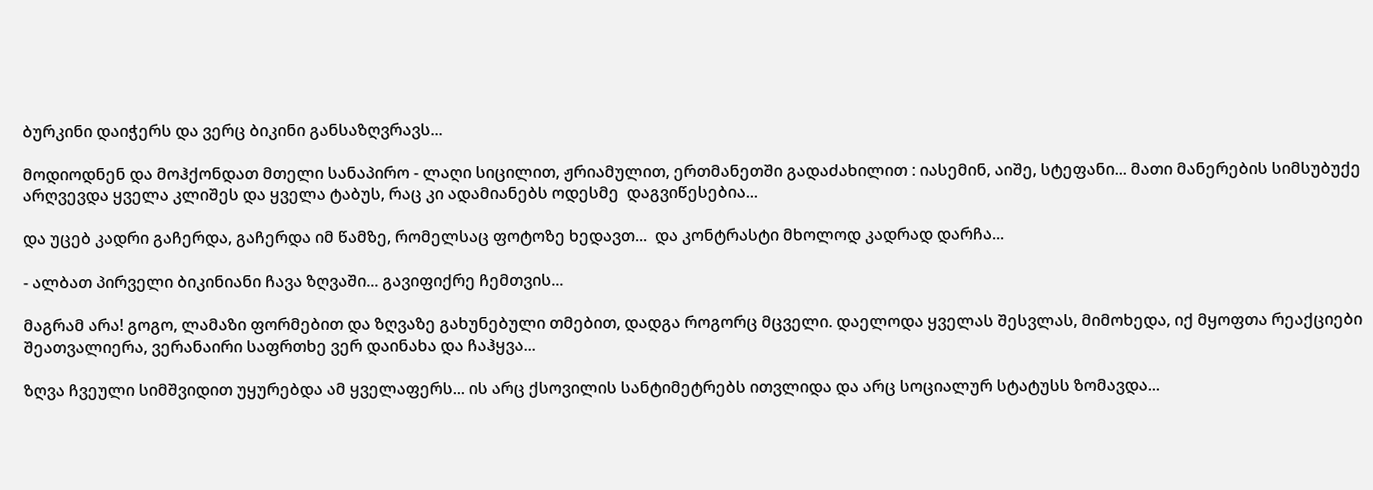ბურკინი დაიჭერს და ვერც ბიკინი განსაზღვრავს...

მოდიოდნენ და მოჰქონდათ მთელი სანაპირო - ლაღი სიცილით, ჟრიამულით, ერთმანეთში გადაძახილით : იასემინ, აიშე, სტეფანი... მათი მანერების სიმსუბუქე  არღვევდა ყველა კლიშეს და ყველა ტაბუს, რაც კი ადამიანებს ოდესმე  დაგვიწესებია...

და უცებ კადრი გაჩერდა, გაჩერდა იმ წამზე, რომელსაც ფოტოზე ხედავთ...  და კონტრასტი მხოლოდ კადრად დარჩა...

- ალბათ პირველი ბიკინიანი ჩავა ზღვაში... გავიფიქრე ჩემთვის...

მაგრამ არა! გოგო, ლამაზი ფორმებით და ზღვაზე გახუნებული თმებით, დადგა როგორც მცველი. დაელოდა ყველას შესვლას, მიმოხედა, იქ მყოფთა რეაქციები შეათვალიერა, ვერანაირი საფრთხე ვერ დაინახა და ჩაჰყვა...

ზღვა ჩვეული სიმშვიდით უყურებდა ამ ყველაფერს... ის არც ქსოვილის სანტიმეტრებს ითვლიდა და არც სოციალურ სტატუსს ზომავდა...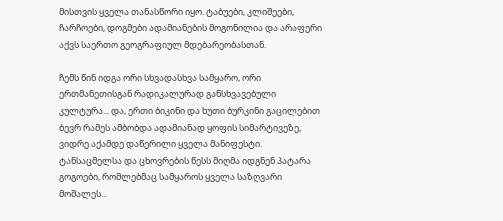მისთვის ყველა თანასწორი იყო. ტაბუები, კლიშეები, ჩარჩოები, დოგმები ადამიანების მოგონილია და არაფერი აქვს საერთო გეოგრაფიულ მდებარეობასთან.

ჩემს წინ იდგა ორი სხვადასხვა სამყარო, ორი ერთმანეთისგან რადიკალურად განსხვავებული კულტურა... და, ერთი ბიკინი და ხუთი ბურკინი გაცილებით ბევრ რამეს ამბობდა ადამიანად ყოფის სიმარტივეზე, ვიდრე აქამდე დაწერილი ყველა მანიფესტი. ტანსაცმელსა და ცხოვრების წესს მიღმა იდგნენ პატარა გოგოები, რომლებმაც სამყაროს ყველა საზღვარი მოშალეს...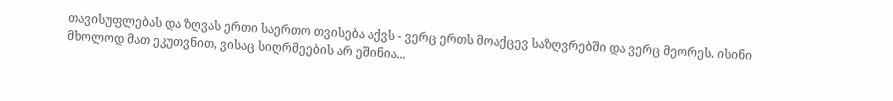თავისუფლებას და ზღვას ერთი საერთო თვისება აქვს - ვერც ერთს მოაქცევ საზღვრებში და ვერც მეორეს. ისინი მხოლოდ მათ ეკუთვნით, ვისაც სიღრმეების არ ეშინია...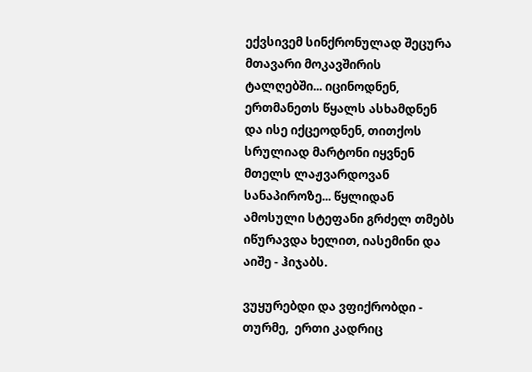ექვსივემ სინქრონულად შეცურა მთავარი მოკავშირის ტალღებში... იცინოდნენ, ერთმანეთს წყალს ასხამდნენ და ისე იქცეოდნენ, თითქოს სრულიად მარტონი იყვნენ მთელს ლაჟვარდოვან სანაპიროზე... წყლიდან ამოსული სტეფანი გრძელ თმებს იწურავდა ხელით, იასემინი და აიშე - ჰიჯაბს.

ვუყურებდი და ვფიქრობდი - თურმე,  ერთი კადრიც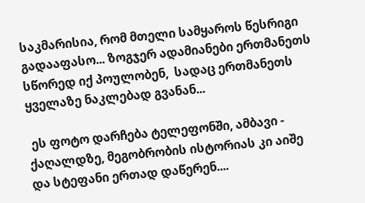საკმარისია, რომ მთელი სამყაროს წესრიგი გადააფასო... ზოგჯერ ადამიანები ერთმანეთს სწორედ იქ პოულობენ,  სადაც ერთმანეთს ყველაზე ნაკლებად გვანან...

 ეს ფოტო დარჩება ტელეფონში, ამბავი - ქაღალდზე, მეგობრობის ისტორიას კი აიშე და სტეფანი ერთად დაწერენ....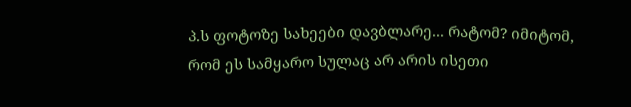პ.ს ფოტოზე სახეები დავბლარე... რატომ? იმიტომ, რომ ეს სამყარო სულაც არ არის ისეთი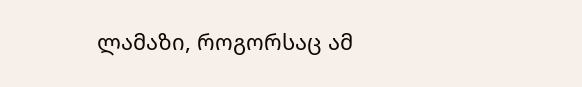ლამაზი, როგორსაც ამ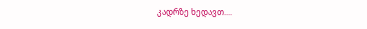კადრზე ხედავთ....